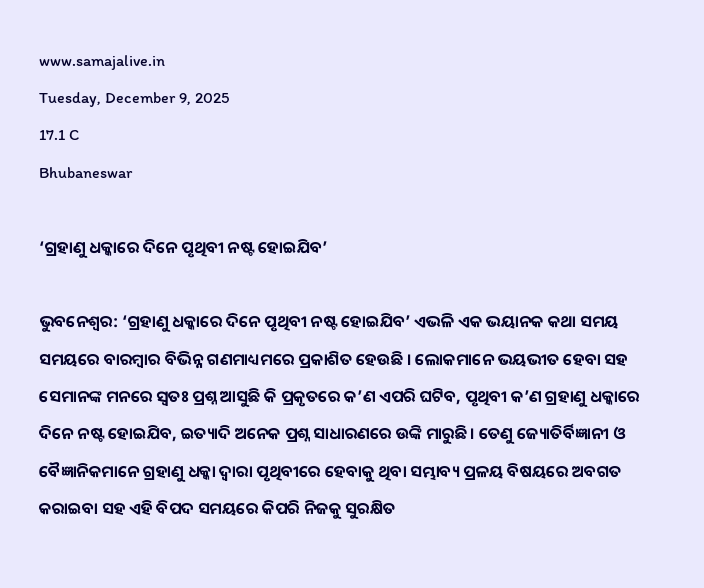www.samajalive.in
Tuesday, December 9, 2025
17.1 C
Bhubaneswar

‘ଗ୍ରହାଣୁ ଧକ୍କାରେ ଦିନେ ପୃଥିବୀ ନଷ୍ଟ ହୋଇଯିବ’

ଭୁବନେଶ୍ବର: ‘ଗ୍ରହାଣୁ ଧକ୍କାରେ ଦିନେ ପୃଥିବୀ ନଷ୍ଟ ହୋଇଯିବ’ ଏଭଳି ଏକ ଭୟାନକ କଥା ସମୟ ସମୟରେ ବାରମ୍ବାର ବିଭିନ୍ନ ଗଣମାଧ୍ୟମରେ ପ୍ରକାଶିତ ହେଉଛି । ଲୋକମାନେ ଭୟଭୀତ ହେବା ସହ ସେମାନଙ୍କ ମନରେ ସ୍ବତଃ ପ୍ରଶ୍ନ ଆସୁଛି କି ପ୍ରକୃତରେ କ’ଣ ଏପରି ଘଟିବ, ପୃଥିବୀ କ’ଣ ଗ୍ରହାଣୁ ଧକ୍କାରେ ଦିନେ ନଷ୍ଟ ହୋଇଯିବ, ଇତ୍ୟାଦି ଅନେକ ପ୍ରଶ୍ନ ସାଧାରଣରେ ଉଙ୍କି ମାରୁଛି। ତେଣୁ ଜ୍ୟୋତିର୍ବିଜ୍ଞାନୀ ଓ ବୈଜ୍ଞାନିକମାନେ ଗ୍ରହାଣୁ ଧକ୍କା ଦ୍ବାରା ପୃଥିବୀରେ ହେବାକୁ ଥିବା ସମ୍ଭାବ୍ୟ ପ୍ରଳୟ ବିଷୟରେ ଅବଗତ କରାଇବା ସହ ଏହି ବିପଦ ସମୟରେ କିପରି ନିଜକୁ ସୁରକ୍ଷିତ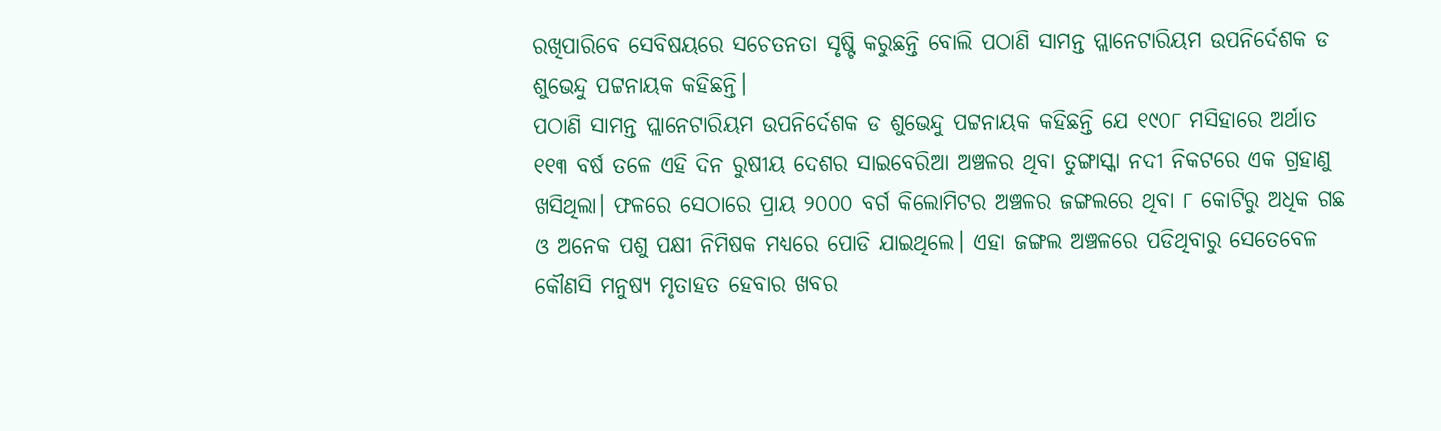ରଖିପାରିବେ ସେବିଷୟରେ ସଚେତନତା ସୃଷ୍ଟି କରୁଛନ୍ତି ବୋଲି ପଠାଣି ସାମନ୍ତ ପ୍ଲାନେଟାରିୟମ ଉପନିର୍ଦେଶକ ଡ ଶୁଭେନ୍ଦୁ ପଟ୍ଟନାୟକ କହିଛନ୍ତି।
ପଠାଣି ସାମନ୍ତ ପ୍ଲାନେଟାରିୟମ ଉପନିର୍ଦେଶକ ଡ ଶୁଭେନ୍ଦୁ ପଟ୍ଟନାୟକ କହିଛନ୍ତି ଯେ ୧୯୦୮ ମସିହାରେ ଅର୍ଥାତ ୧୧୩ ବର୍ଷ ତଳେ ଏହି ଦିନ ରୁଷୀୟ ଦେଶର ସାଇବେରିଆ ଅଞ୍ଚଳର ଥିବା ତୁଙ୍ଗାସ୍କା ନଦୀ ନିକଟରେ ଏକ ଗ୍ରହାଣୁ ଖସିଥିଲା। ଫଳରେ ସେଠାରେ ପ୍ରାୟ ୨୦୦୦ ବର୍ଗ କିଲୋମିଟର ଅଞ୍ଚଳର ଜଙ୍ଗଲରେ ଥିବା ୮ କୋଟିରୁ ଅଧିକ ଗଛ ଓ ଅନେକ ପଶୁ ପକ୍ଷୀ ନିମିଷକ ମଧ୍ୟରେ ପୋଡି ଯାଇଥିଲେ। ଏହା ଜଙ୍ଗଲ ଅଞ୍ଚଳରେ ପଡିଥିବାରୁ ସେତେବେଳ କୌଣସି ମନୁଷ୍ୟ ମୃତାହତ ହେବାର ଖବର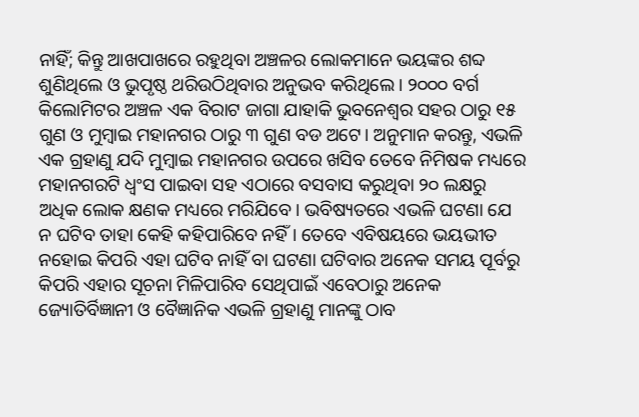ନାହିଁ; କିନ୍ତୁ ଆଖପାଖରେ ରହୁଥିବା ଅଞ୍ଚଳର ଲୋକମାନେ ଭୟଙ୍କର ଶବ୍ଦ ଶୁଣିଥିଲେ ଓ ଭୁପୃଷ୍ଠ ଥରିଉଠିଥିବାର ଅନୁଭବ କରିଥିଲେ। ୨୦୦୦ ବର୍ଗ କିଲୋମିଟର ଅଞ୍ଚଳ ଏକ ବିରାଟ ଜାଗା ଯାହାକି ଭୁବନେଶ୍ବର ସହର ଠାରୁ ୧୫ ଗୁଣ ଓ ମୁମ୍ବାଇ ମହାନଗର ଠାରୁ ୩ ଗୁଣ ବଡ ଅଟେ। ଅନୁମାନ କରନ୍ତୁ, ଏଭଳି ଏକ ଗ୍ରହାଣୁ ଯଦି ମୁମ୍ବାଇ ମହାନଗର ଉପରେ ଖସିବ ତେବେ ନିମିଷକ ମଧ୍ୟରେ ମହାନଗରଟି ଧ୍ବଂସ ପାଇବା ସହ ଏଠାରେ ବସବାସ କରୁଥିବା ୨୦ ଲକ୍ଷରୁ ଅଧିକ ଲୋକ କ୍ଷଣକ ମଧ୍ୟରେ ମରିଯିବେ। ଭବିଷ୍ୟତରେ ଏଭଳି ଘଟଣା ଯେ ନ ଘଟିବ ତାହା କେହି କହିପାରିବେ ନହିଁ। ତେବେ ଏବିଷୟରେ ଭୟଭୀତ ନହୋଇ କିପରି ଏହା ଘଟିବ ନାହିଁ ବା ଘଟଣା ଘଟିବାର ଅନେକ ସମୟ ପୂର୍ବରୁ କିପରି ଏହାର ସୂଚନା ମିଳିପାରିବ ସେଥିପାଇଁ ଏବେଠାରୁ ଅନେକ ଜ୍ୟୋତିର୍ବିଜ୍ଞାନୀ ଓ ବୈଜ୍ଞାନିକ ଏଭଳି ଗ୍ରହାଣୁ ମାନଙ୍କୁ ଠାବ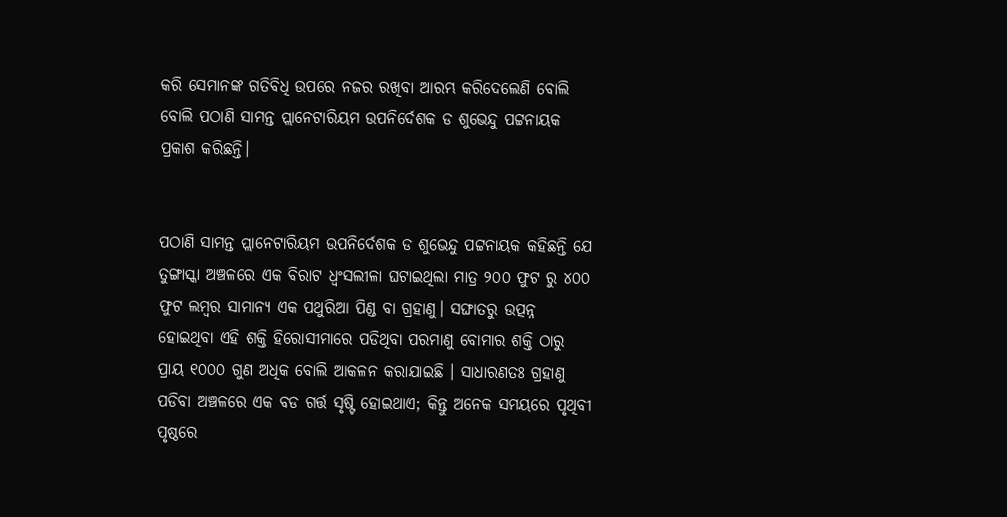କରି ସେମାନଙ୍କ ଗତିବିଧି ଉପରେ ନଜର ରଖିବା ଆରମ୍ଭ କରିଦେଲେଣି ବୋଲି ବୋଲି ପଠାଣି ସାମନ୍ତ ପ୍ଲାନେଟାରିୟମ ଉପନିର୍ଦେଶକ ଡ ଶୁଭେନ୍ଦୁ ପଟ୍ଟନାୟକ ପ୍ରକାଶ କରିଛନ୍ତି।


ପଠାଣି ସାମନ୍ତ ପ୍ଲାନେଟାରିୟମ ଉପନିର୍ଦେଶକ ଡ ଶୁଭେନ୍ଦୁ ପଟ୍ଟନାୟକ କହିଛନ୍ତି ଯେ ତୁଙ୍ଗାସ୍କା ଅଞ୍ଚଳରେ ଏକ ବିରାଟ ଧ୍ବଂସଲୀଳା ଘଟାଇଥିଲା ମାତ୍ର ୨୦୦ ଫୁଟ ରୁ ୪୦୦ ଫୁଟ ଲମ୍ବର ସାମାନ୍ୟ ଏକ ପଥୁରିଆ ପିଣ୍ଡ ବା ଗ୍ରହାଣୁ। ସଙ୍ଘାତରୁ ଉତ୍ପନ୍ନ ହୋଇଥିବା ଏହି ଶକ୍ତି ହିରୋସୀମାରେ ପଡିଥିବା ପରମାଣୁ ବୋମାର ଶକ୍ତି ଠାରୁ ପ୍ରାୟ ୧୦୦୦ ଗୁଣ ଅଧିକ ବୋଲି ଆକଳନ କରାଯାଇଛି । ସାଧାରଣତଃ ଗ୍ରହାଣୁ ପଡିବା ଅଞ୍ଚଳରେ ଏକ ବଡ ଗର୍ତ୍ତ ସୃଷ୍ଟି ହୋଇଥାଏ; କିନ୍ତୁ ଅନେକ ସମୟରେ ପୃଥିବୀ ପୃଷ୍ଠରେ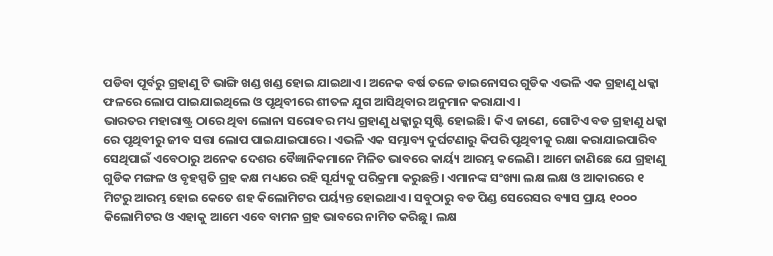ପଡିବା ପୂର୍ବରୁ ଗ୍ରହାଣୁ ଟି ଭାଙ୍ଗି ଖଣ୍ଡ ଖଣ୍ଡ ହୋଇ ଯାଇଥାଏ। ଅନେକ ବର୍ଷ ତଳେ ଡାଇନୋସର ଗୁଡିକ ଏଭଳି ଏକ ଗ୍ରହାଣୁ ଧକ୍କା ଫଳରେ ଲୋପ ପାଇଯାଇଥିଲେ ଓ ପୃଥିବୀରେ ଶୀତଳ ଯୁଗ ଆସିଥିବାର ଅନୁମାନ କରାଯାଏ।
ଭାରତର ମହାରାଷ୍ଟ୍ର ଠାରେ ଥିବା ଲୋନା ସରୋବର ମଧ୍ୟ ଗ୍ରହାଣୁ ଧକ୍କାରୁ ସୃଷ୍ଟି ହୋଇଛି। କିଏ ଜାଣେ, ଗୋଟିଏ ବଡ ଗ୍ରହାଣୁ ଧକ୍କା ରେ ପୃଥିବୀରୁ ଜୀବ ସତ୍ତା ଲୋପ ପାଇଯାଇପାରେ। ଏଭଳି ଏକ ସମ୍ଭାବ୍ୟ ଦୁର୍ଘଟଣାରୁ କିପରି ପୃଥିବୀକୁ ରକ୍ଷା କରାଯାଇପାରିବ ସେଥିପାଇଁ ଏବେଠାରୁ ଅନେକ ଦେଶର ବୈଜ୍ଞାନିକମାନେ ମିଳିତ ଭାବରେ କାର୍ୟ୍ୟ ଆରମ୍ଭ କଲେଣି। ଆମେ ଜାଣିଛେ ଯେ ଗ୍ରହାଣୁ ଗୁଡିକ ମଙ୍ଗଳ ଓ ବୃହସ୍ପତି ଗ୍ରହ କକ୍ଷ ମଧ୍ୟରେ ରହି ସୂର୍ଯ୍ୟକୁ ପରିକ୍ରମା କରୁଛନ୍ତି। ଏମାନଙ୍କ ସଂଖ୍ୟା ଲକ୍ଷ ଲକ୍ଷ ଓ ଆକାରରେ ୧ ମିଟରୁ ଆରମ୍ଭ ହୋଇ କେତେ ଶହ କିଲୋମିଟର ପର୍ୟ୍ୟନ୍ତ ହୋଇଥାଏ। ସବୁଠାରୁ ବଡ ପିଣ୍ଡ ସେରେସର ବ୍ୟାସ ପ୍ରାୟ ୧୦୦୦ କିଲୋମିଟର ଓ ଏହାକୁ ଆମେ ଏବେ ବାମନ ଗ୍ରହ ଭାବରେ ନାମିତ କରିଛୁ। ଲକ୍ଷ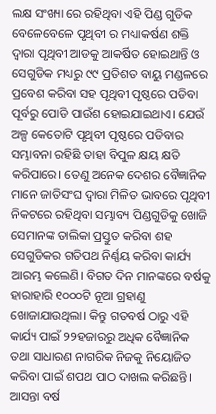ଲକ୍ଷ ସଂଖ୍ୟା ରେ ରହିଥିବା ଏହି ପିଣ୍ଡ ଗୁଡିକ ବେଳେବେଳେ ପୃଥିବୀ ର ମଧ୍ୟାକର୍ଷଣ ଶକ୍ତି ଦ୍ଵାରା ପୃଥିବୀ ଆଡକୁ ଆକର୍ଷିତ ହୋଇଥାନ୍ତି ଓ ସେଗୁଡିକ ମଧ୍ୟରୁ ୯୯ ପ୍ରତିଶତ ବାୟୁ ମଣ୍ଡଳରେ ପ୍ରବେଶ କରିବା ସହ ପୃଥିବୀ ପୃଷ୍ଠରେ ପଡିବା ପୂର୍ବରୁ ପୋଡି ପାଉଁଶ ହୋଇଯାଇଥାଏ। ଯେଉଁ ଅଳ୍ପ କେତୋଟି ପୃଥିବୀ ପୃଷ୍ଠରେ ପଡିବାର ସମ୍ଭାବନା ରହିଛି ତାହା ବିପୁଳ କ୍ଷୟ କ୍ଷତି କରିପାରେ। ତେଣୁ ଅନେକ ଦେଶର ବୈଜ୍ଞାନିକ ମାନେ ଜାତିସଂଘ ଦ୍ବାରା ମିଳିତ ଭାବରେ ପୃଥିବୀ ନିକଟରେ ରହିଥିବା ସମ୍ଭାବ୍ୟ ପିଣ୍ଡଗୁଡିକୁ ଖୋଜି ସେମାନଙ୍କ ତାଲିକା ପ୍ରସ୍ତୁତ କରିବା ଶହ ସେଗୁଡିକର ଗତିପଥ ନିର୍ଣ୍ଣୟ କରିବା କାର୍ଯ୍ୟ ଆରମ୍ଭ କଲେଣି। ବିଗତ ଦିନ ମାନଙ୍କରେ ବର୍ଷକୁ ହାରାହାରି ୧୦୦୦ଟି ନୂଆ ଗ୍ରହାଣୁ ଖୋଜାଯାଉଥିଲା। କିନ୍ତୁ ଗତବର୍ଷ ଠାରୁ ଏହି କାର୍ଯ୍ୟ ପାଇଁ ୨୨ହଜାରରୁ ଅଧିକ ବୈଜ୍ଞାନିକ ତଥା ସାଧାରଣ ନାଗରିକ ନିଜକୁ ନିୟୋଜିତ କରିବା ପାଇଁ ଶପଥ ପାଠ ଦାଖଲ କରିଛନ୍ତି। ଆସନ୍ତା ବର୍ଷ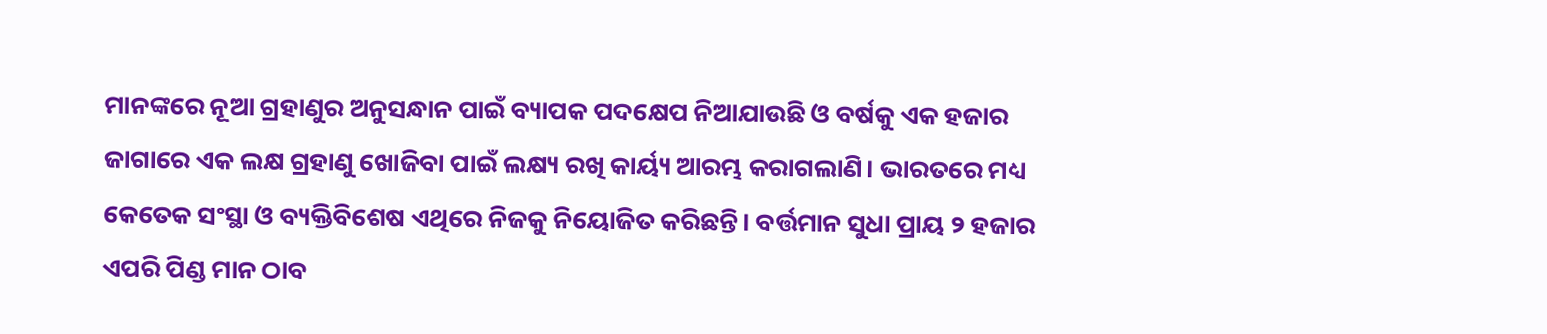ମାନଙ୍କରେ ନୂଆ ଗ୍ରହାଣୁର ଅନୁସନ୍ଧାନ ପାଇଁ ବ୍ୟାପକ ପଦକ୍ଷେପ ନିଆଯାଉଛି ଓ ବର୍ଷକୁ ଏକ ହଜାର ଜାଗାରେ ଏକ ଲକ୍ଷ ଗ୍ରହାଣୁ ଖୋଜିବା ପାଇଁ ଲକ୍ଷ୍ୟ ରଖି କାର୍ୟ୍ୟ ଆରମ୍ଭ କରାଗଲାଣି। ଭାରତରେ ମଧ୍ୟ କେତେକ ସଂସ୍ଥା ଓ ବ୍ୟକ୍ତିବିଶେଷ ଏଥିରେ ନିଜକୁ ନିୟୋଜିତ କରିଛନ୍ତି। ବର୍ତ୍ତମାନ ସୁଧା ପ୍ରାୟ ୨ ହଜାର ଏପରି ପିଣ୍ଡ ମାନ ଠାବ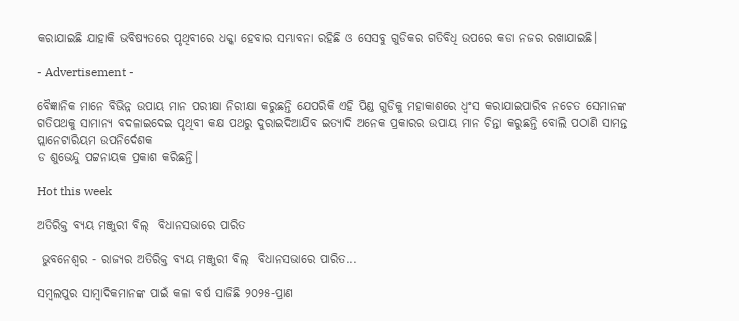କରାଯାଇଛି ଯାହାକି ଭବିଷ୍ୟତରେ ପୃଥିବୀରେ ଧକ୍କା ହେବାର ସମ୍ଭାବନା ରହିଛି ଓ ସେସବୁ ଗୁଡିକର ଗତିବିଧି ଉପରେ କଡା ନଜର ରଖାଯାଇଛି।

- Advertisement -

ବୈଜ୍ଞାନିକ ମାନେ ବିଭିନ୍ନ ଉପାୟ ମାନ ପରୀକ୍ଷା ନିରୀକ୍ଷା କରୁଛନ୍ତି ଯେପରିକି ଏହି ପିଣ୍ଡ ଗୁଡିକୁ ମହାକାଶରେ ଧ୍ବଂସ କରାଯାଇପାରିବ ନଚେତ ସେମାନଙ୍କ ଗତିପଥକୁ ସାମାନ୍ୟ ବଦଳାଇଦେଇ ପୃଥିବୀ କକ୍ଷ ପଥରୁ ଦୁରାଇଦିଆଯିବ ଇତ୍ୟାଦି ଅନେକ ପ୍ରକାରର ଉପାୟ ମାନ ଚିନ୍ତା କରୁଛନ୍ତି ବୋଲି ପଠାଣି ସାମନ୍ତ ପ୍ଲାନେଟାରିୟମ ଉପନିର୍ଦେଶକ
ଡ ଶୁଭେନ୍ଦୁ ପଟ୍ଟନାୟକ ପ୍ରକାଶ କରିଛନ୍ତି।

Hot this week

ଅତିରିକ୍ତ ବ୍ୟୟ ମଞ୍ଜୁରୀ ବିଲ୍  ବିଧାନସଭାରେ ପାରିତ

 ଭୁବନେଶ୍ୱର - ରାଜ୍ୟର ଅତିରିକ୍ତ ବ୍ୟୟ ମଞ୍ଜୁରୀ ବିଲ୍  ବିଧାନସଭାରେ ପାରିତ...

ସମ୍ବଲପୁର ସାମ୍ବାଦିକମାନଙ୍କ ପାଇଁ କଳା ବର୍ଷ ସାଜିଛି ୨୦୨୫-ପ୍ରାଣ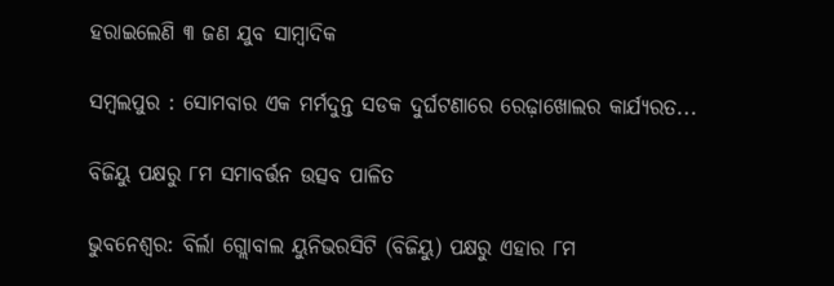ହରାଇଲେଣି ୩ ଜଣ ଯୁବ ସାମ୍ବାଦିକ

ସମ୍ବଲପୁର : ସୋମବାର ଏକ ମର୍ମଦୁନ୍ତ ସଡକ ଦୁର୍ଘଟଣାରେ ରେଢ଼ାଖୋଲର କାର୍ଯ୍ୟରତ...

ବିଜିୟୁ ପକ୍ଷରୁ ୮ମ ସମାବର୍ତ୍ତନ ଉତ୍ସବ ପାଳିତ

ଭୁବନେଶ୍ୱର: ବିର୍ଲା ଗ୍ଲୋବାଲ ୟୁନିଭରସିଟି (ବିଜିୟୁ) ପକ୍ଷରୁ ଏହାର ୮ମ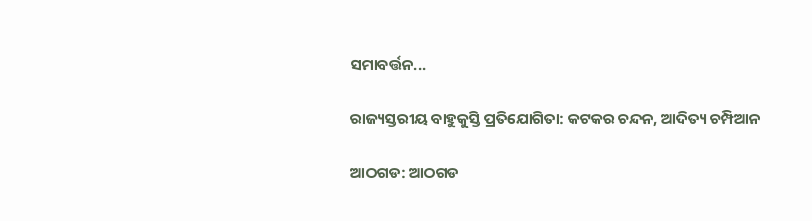ସମାବର୍ତ୍ତନ...

ରାଜ୍ୟସ୍ତରୀୟ ବାହୁକୁସ୍ତି ପ୍ରତିଯୋଗିତା: କଟକର ଚନ୍ଦନ, ଆଦିତ୍ୟ ଚମ୍ପିଆନ

ଆଠଗଡ: ଆଠଗଡ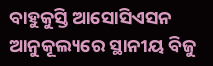ବାହୁକୁସ୍ତି ଆସୋସିଏସନ ଆନୁକୂଲ୍ୟରେ ସ୍ଥାନୀୟ ବିଜୁ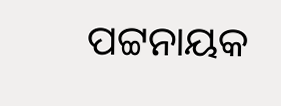ପଟ୍ଟନାୟକ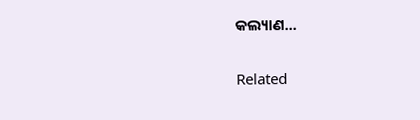କଲ୍ୟାଣ...

Related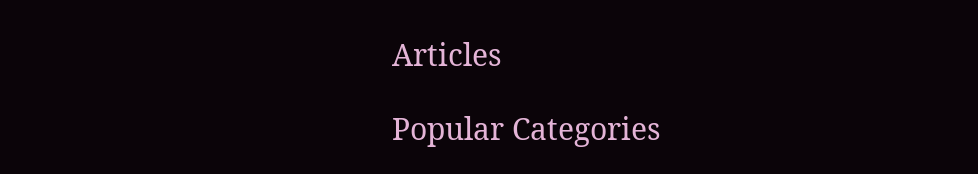Articles

Popular Categories